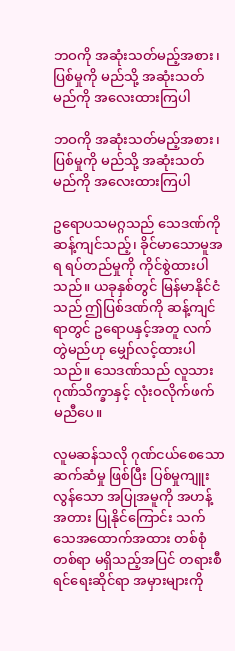ဘဝကို အဆုံးသတ်မည့်အစား၊ ပြစ်မှုကို မည်သို့ အဆုံးသတ်မည်ကို အလေးထားကြပါ

ဘဝကို အဆုံးသတ်မည့်အစား၊ ပြစ်မှုကို မည်သို့ အဆုံးသတ်မည်ကို အလေးထားကြပါ

ဥရောပသမဂ္ဂသည် သေဒဏ်ကို ဆန့်ကျင်သည့်၊ ခိုင်မာသောမူအရ ရပ်တည်မှုကို ကိုင်စွဲထားပါသည်။ ယခုနှစ်တွင် မြန်မာနိုင်ငံသည် ဤပြစ်ဒဏ်ကို ဆန့်ကျင်ရာတွင် ဥရောပနှင့်အတူ လက်တွဲမည်ဟု မျှော်လင့်ထားပါသည်။ သေဒဏ်သည် လူသားဂုဏ်သိက္ခာနှင့် လုံးဝလိုက်ဖက် မညီပေ။

လူမဆန်သလို ဂုဏ်ငယ်စေသော ဆက်ဆံမှု ဖြစ်ပြီး ပြစ်မှုကျူးလွန်သော အပြုအမူကို အဟန့်အတား ပြုနိုင်ကြောင်း သက်သေအထောက်အထား တစ်စုံတစ်ရာ မရှိသည့်အပြင် တရားစီရင်ရေးဆိုင်ရာ အမှားများကို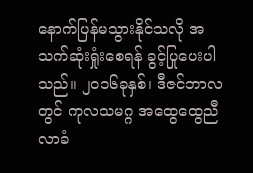နောက်ပြန်မသွားနိုင်သလို အသက်ဆုံးရှုံးစေရန် ခွင့်ပြုပေးပါသည်။ ၂၀၁၆ခုနှစ်၊ ဒီဇင်ဘာလတွင် ကုလသမဂ္ဂ အထွေထွေညီလာခံ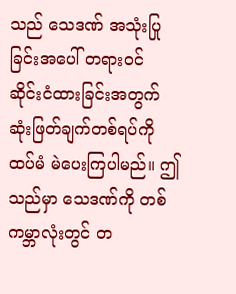သည် သေဒဏ် အသုံးပြုခြင်းအပေါ် တရားဝင် ဆိုင်းငံထားခြင်းအတွက် ဆုံးဖြတ်ချက်တစ်ရပ်ကို ထပ်မံ မဲပေးကြပါမည်။ ဤသည်မှာ သေဒဏ်ကို တစ်ကမ္ဘာလုံးတွင် တ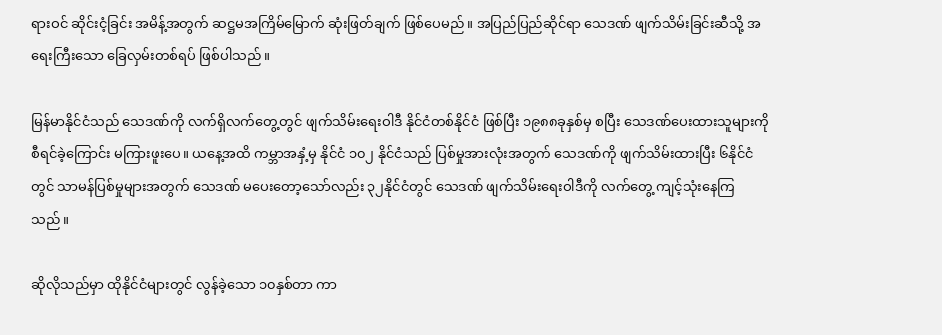ရားဝင် ဆိုင်းငံ့ခြင်း အမိန့်အတွက် ဆဋ္ဌမအကြိမ်မြောက် ဆုံးဖြတ်ချက် ဖြစ်ပေမည်။ အပြည်ပြည်ဆိုင်ရာ သေဒဏ် ဖျက်သိမ်းခြင်းဆီသို့ အရေးကြီးသော ခြေလှမ်းတစ်ရပ် ဖြစ်ပါသည်။

မြန်မာနိုင်ငံသည် သေဒဏ်ကို လက်ရှိလက်တွေ့တွင် ဖျက်သိမ်းရေးဝါဒီ နိုင်ငံတစ်နိုင်ငံ ဖြစ်ပြီး ၁၉၈၈ခုနှစ်မှ စပြီး သေဒဏ်ပေးထားသူများကို စီရင်ခဲ့ကြောင်း မကြားဖူးပေ။ ယနေ့အထိ ကမ္ဘာအနှံ့မှ နိုင်ငံ ၁၀၂ နိုင်ငံသည် ပြစ်မှုအားလုံးအတွက် သေဒဏ်ကို ဖျက်သိမ်းထားပြီး ၆နိုင်ငံတွင် သာမန်ပြစ်မှုများအတွက် သေဒဏ် မပေးတော့သော်လည်း ၃၂နိုင်ငံတွင် သေဒဏ် ဖျက်သိမ်းရေးဝါဒီကို လက်တွေ့ ကျင့်သုံးနေကြသည်။

ဆိုလိုသည်မှာ ထိုနိုင်ငံများတွင် လွန်ခဲ့သော ၁၀နှစ်တာ ကာ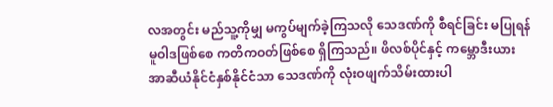လအတွင်း မည်သူ့ကိုမျှ မကွပ်မျက်ခဲ့ကြသလို သေဒဏ်ကို စီရင်ခြင်း မပြုရန် မူဝါဒဖြစ်စေ ကတိကဝတ်ဖြစ်စေ ရှိကြသည်။ ဖိလစ်ပိုင်နှင့် ကမ္ဘောဒီးယား အာဆီယံနိုင်ငံနှစ်နိုင်ငံသာ သေဒဏ်ကို လုံးဝဖျက်သိမ်းထားပါ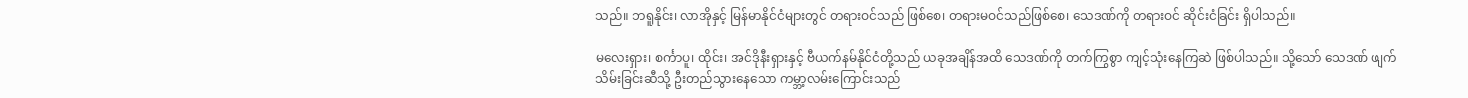သည်။ ဘရူနိုင်း၊ လာအိုနှင့် မြန်မာနိုင်ငံများတွင် တရားဝင်သည် ဖြစ်စေ၊ တရားမဝင်သည်ဖြစ်စေ၊ သေဒဏ်ကို တရားဝင် ဆိုင်းငံခြင်း ရှိပါသည်။

မလေးရှား၊ စင်္ကာပူ၊ ထိုင်း၊ အင်ဒိုနီးရှားနှင့် ဗီယက်နမ်နိုင်ငံတို့သည် ယခုအချိန်အထိ သေဒဏ်ကို တက်ကြွစွာ ကျင့်သုံးနေကြဆဲ ဖြစ်ပါသည်။ သို့သော် သေဒဏ် ဖျက်သိမ်းခြင်းဆီသို့ ဦးတည်သွားနေသော ကမ္ဘာ့လမ်းကြောင်းသည်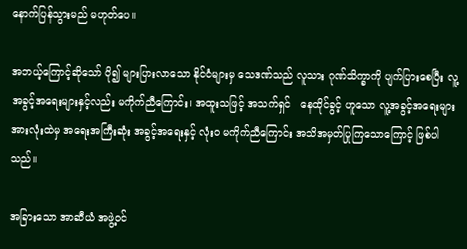နောက်ပြန်သွားမည် မဟုတ်ပေ။

အဘယ့်ကြောင့်ဆိုသော် ပို၍ များပြားလာသော နိုင်ငံများမှ သေဒဏ်သည် လူသား ဂုဏ်သိက္ခာကို ပျက်ပြားစေပြီး လူ့အခွင့်အရေးများနှင့်လည်း မကိုက်ညီကြောင်း၊ အထူးသဖြင့် အသက်ရှင်   နေထိုင်ခွင့် ဟူသော လူ့အခွင့်အရေးများအားလုံးထဲမှ အရေးအကြီးဆုံး အခွင့်အရေးနှင့် လုံးဝ မကိုက်ညီကြောင်း အသိအမှတ်ပြုကြသောကြောင့် ဖြစ်ပါသည်။

အခြားသော အာဆီယံ အဖွဲ့ဝင်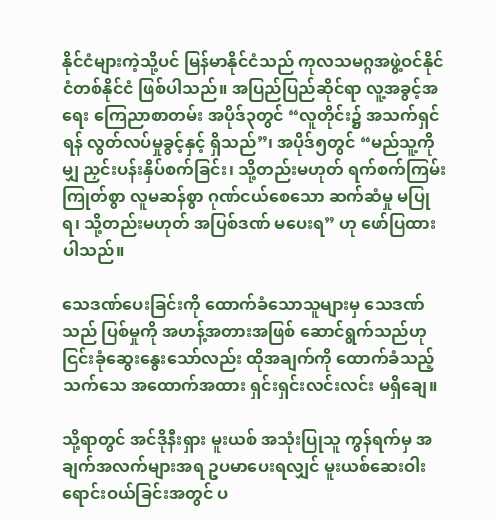နိုင်ငံများကဲ့သို့ပင် မြန်မာနိုင်ငံသည် ကုလသမဂ္ဂအဖွဲ့ဝင်နိုင်ငံတစ်နိုင်ငံ ဖြစ်ပါသည်။ အပြည်ပြည်ဆိုင်ရာ လူ့အခွင့်အရေး ကြေညာစာတမ်း အပိုဒ်၃တွင် “လူတိုင်း၌ အသက်ရှင်ရန် လွတ်လပ်မှုခွင့်နှင့် ရှိသည်”၊ အပိုဒ်၅တွင် “မည်သူ့ကိုမျှ ညှင်းပန်းနှိပ်စက်ခြင်း၊ သို့တည်းမဟုတ် ရက်စက်ကြမ်းကြုတ်စွာ လူမဆန်စွာ ဂုဏ်ငယ်စေသော ဆက်ဆံမှု မပြုရ၊ သို့တည်းမဟုတ် အပြစ်ဒဏ် မပေးရ” ဟု ဖော်ပြထားပါသည်။

သေဒဏ်ပေးခြင်းကို ထောက်ခံသောသူများမှ သေဒဏ်သည် ပြစ်မှုကို အဟန့်အတားအဖြစ် ဆောင်ရွက်သည်ဟု ငြင်းခုံဆွေးနွေးသော်လည်း ထိုအချက်ကို ထောက်ခံသည့် သက်သေ အထောက်အထား ရှင်းရှင်းလင်းလင်း မရှိချေ။

သို့ရာတွင် အင်ဒိုနီးရှား မူးယစ် အသုံးပြုသူ ကွန်ရက်မှ အချက်အလက်များအရ ဥပမာပေးရလျှင် မူးယစ်ဆေးဝါး ရောင်းဝယ်ခြင်းအတွင် ပ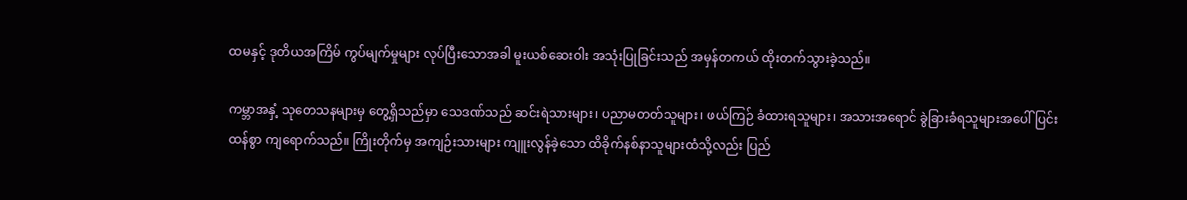ထမနှင့် ဒုတိယအကြိမ် ကွပ်မျက်မှုများ လုပ်ပြီးသောအခါ မူးယစ်ဆေးဝါး အသုံးပြုခြင်းသည် အမှန်တကယ် ထိုးတက်သွားခဲ့သည်။

ကမ္ဘာအနှံ့ သုတေသနများမှ တွေ့ရှိသည်မှာ သေဒဏ်သည် ဆင်းရဲသားများ၊ ပညာမတတ်သူများ၊ ဖယ်ကြဉ် ခံထားရသူများ၊ အသားအရောင် ခွဲခြားခံရသူများအပေါ် ပြင်းထန်စွာ ကျရောက်သည်။ ကြိုးတိုက်မှ အကျဉ်းသားများ ကျူးလွန်ခဲ့သော ထိခိုက်နစ်နာသူများထံသို့လည်း ပြည်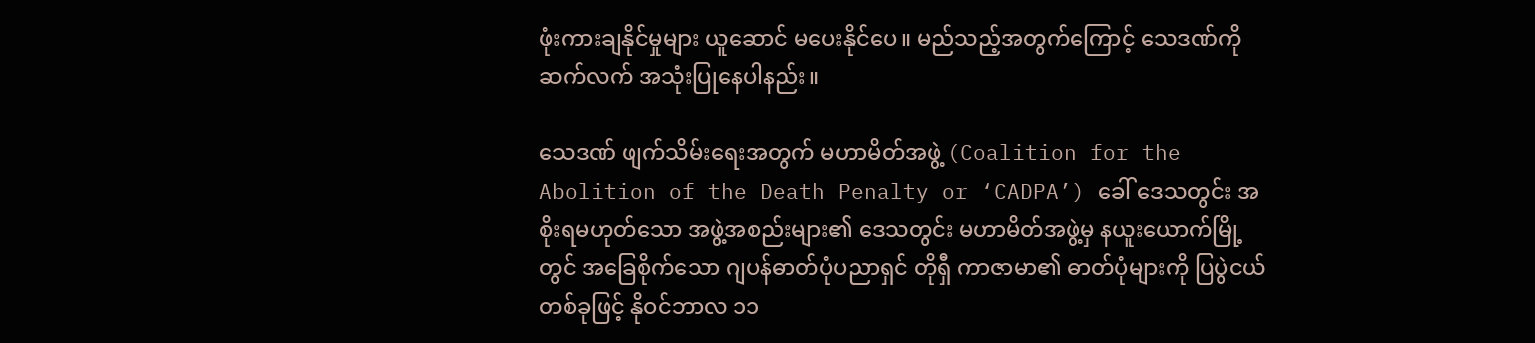ဖုံးကားချနိုင်မှုများ ယူဆောင် မပေးနိုင်ပေ။ မည်သည့်အတွက်ကြောင့် သေဒဏ်ကို ဆက်လက် အသုံးပြုနေပါနည်း။

သေဒဏ် ဖျက်သိမ်းရေးအတွက် မဟာမိတ်အဖွဲ့ (Coalition for the Abolition of the Death Penalty or ‘CADPA’) ခေါ် ဒေသတွင်း အစိုးရမဟုတ်သော အဖွဲ့အစည်းများ၏ ဒေသတွင်း မဟာမိတ်အဖွဲ့မှ နယူးယောက်မြို့တွင် အခြေစိုက်သော ဂျပန်ဓာတ်ပုံပညာရှင် တိုရှီ ကာဇာမာ၏ ဓာတ်ပုံများကို ပြပွဲငယ်တစ်ခုဖြင့် နိုဝင်ဘာလ ၁၁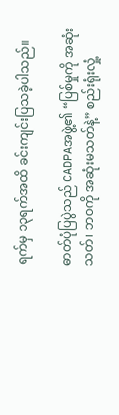ရက်မှ ၁၃ရက်အထိ ခင်းကျင်းပြသခဲ့ပါသည်။

ဓာတ်ပုံပြပွဲသည် CADPAအဖွဲ့၏ “ပြစ်မှုကို အဆုံးသတ်၊ ဘဝကို အဆုံးမသတ်နဲ့” စည်းရုံးလှုံ့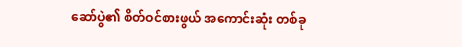ဆော်ပွဲ၏ စိတ်ဝင်စားဖွယ် အကောင်းဆုံး တစ်ခု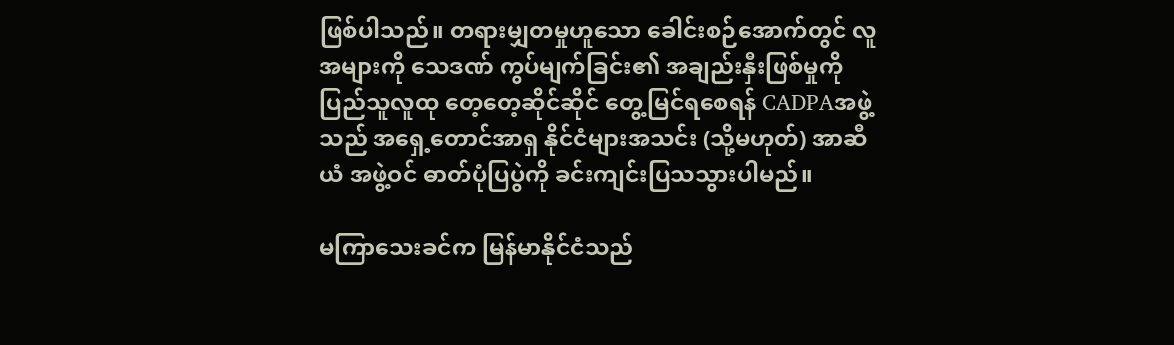ဖြစ်ပါသည်။ တရားမျှတမှုဟူသော ခေါင်းစဉ်အောက်တွင် လူအများကို သေဒဏ် ကွပ်မျက်ခြင်း၏ အချည်းနှီးဖြစ်မှုကို ပြည်သူလူထု တေ့တေ့ဆိုင်ဆိုင် တွေ့မြင်ရစေရန် CADPAအဖွဲ့သည် အရှေ့တောင်အာရှ နိုင်ငံများအသင်း (သို့မဟုတ်) အာဆီယံ အဖွဲ့ဝင် ဓာတ်ပုံပြပွဲကို ခင်းကျင်းပြသသွားပါမည်။

မကြာသေးခင်က မြန်မာနိုင်ငံသည်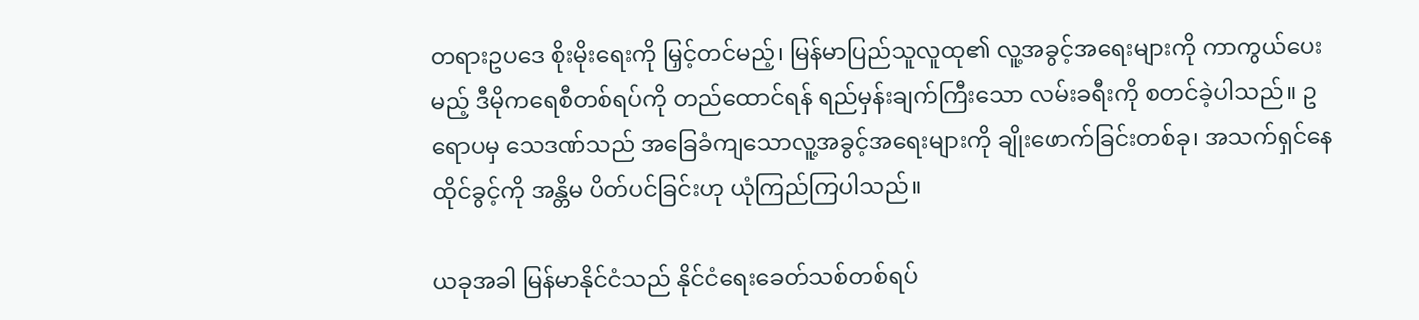တရားဥပဒေ စိုးမိုးရေးကို မြှင့်တင်မည့်၊ မြန်မာပြည်သူလူထု၏ လူ့အခွင့်အရေးများကို ကာကွယ်ပေးမည့် ဒီမိုကရေစီတစ်ရပ်ကို တည်ထောင်ရန် ရည်မှန်းချက်ကြီးသော လမ်းခရီးကို စတင်ခဲ့ပါသည်။ ဥရောပမှ သေဒဏ်သည် အခြေခံကျသောလူ့အခွင့်အရေးများကို ချိုးဖောက်ခြင်းတစ်ခု၊ အသက်ရှင်နေထိုင်ခွင့်ကို အန္တိမ ပိတ်ပင်ခြင်းဟု ယုံကြည်ကြပါသည်။

ယခုအခါ မြန်မာနိုင်ငံသည် နိုင်ငံရေးခေတ်သစ်တစ်ရပ်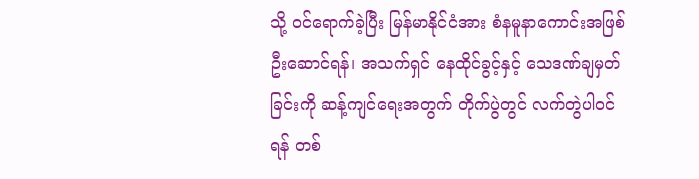သို့ ဝင်ရောက်ခဲ့ပြီး မြန်မာနိုင်ငံအား စံနမူနာကောင်းအဖြစ် ဦးဆောင်ရန်၊ အသက်ရှင် နေထိုင်ခွင့်နှင့် သေဒဏ်ချမှတ်ခြင်းကို ဆန့်ကျင်ရေးအတွက် တိုက်ပွဲတွင် လက်တွဲပါဝင်ရန် တစ်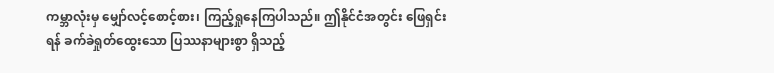ကမ္ဘာလုံးမှ မျှော်လင့်စောင့်စား၊ ကြည့်ရှုနေကြပါသည်။ ဤနိုင်ငံအတွင်း ဖြေရှင်းရန် ခက်ခဲရှုတ်ထွေးသော ပြဿနာများစွာ ရှိသည့်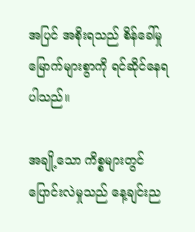အပြင် အစိုးရသည် စိန်ခေါ်မှု   မြောက်များစွာကို ရင်ဆိုင်နေရပါသည်။

အချို့သော ကိစ္စများတွင် ပြောင်းလဲမှုသည် နေ့ချင်းည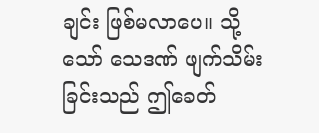ချင်း ဖြစ်မလာပေ။ သို့သော် သေဒဏ် ဖျက်သိမ်းခြင်းသည် ဤခေတ်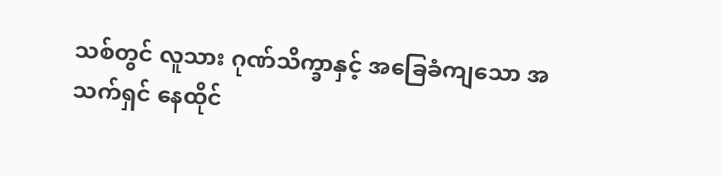သစ်တွင် လူသား ဂုဏ်သိက္ခာနှင့် အခြေခံကျသော အသက်ရှင် နေထိုင်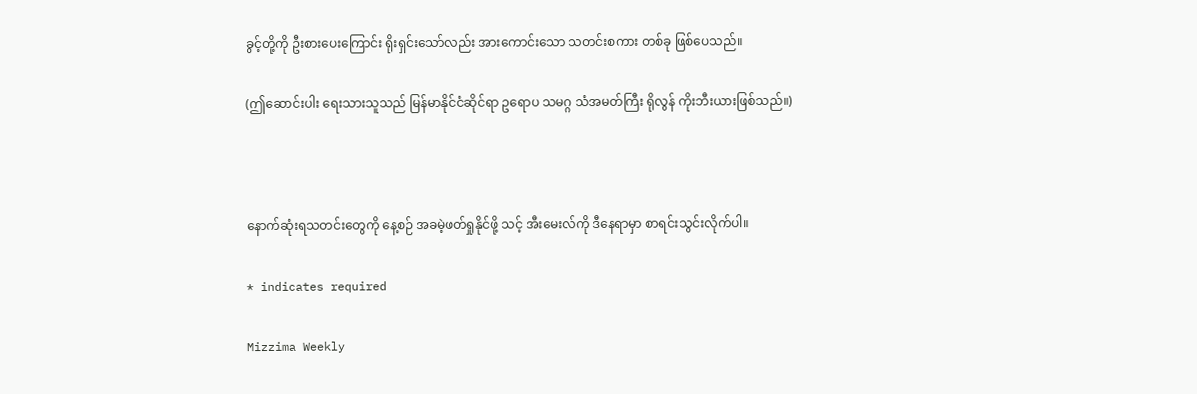ခွင့်တို့ကို ဦးစားပေးကြောင်း ရိုးရှင်းသော်လည်း အားကောင်းသော သတင်းစကား တစ်ခု ဖြစ်ပေသည်။

(ဤဆောင်းပါး ရေးသားသူသည် မြန်မာနိုင်ငံဆိုင်ရာ ဥရောပ သမဂ္ဂ သံအမတ်ကြီး ရိုလွန် ကိုးဘီးယားဖြစ်သည်။)



နောက်ဆုံးရသတင်းတွေကို နေ့စဉ် အခမဲ့ဖတ်ရှုနိုင်ဖို့ သင့် အီးမေးလ်ကို ဒီနေရာမှာ စာရင်းသွင်းလိုက်ပါ။

* indicates required

Mizzima Weekly